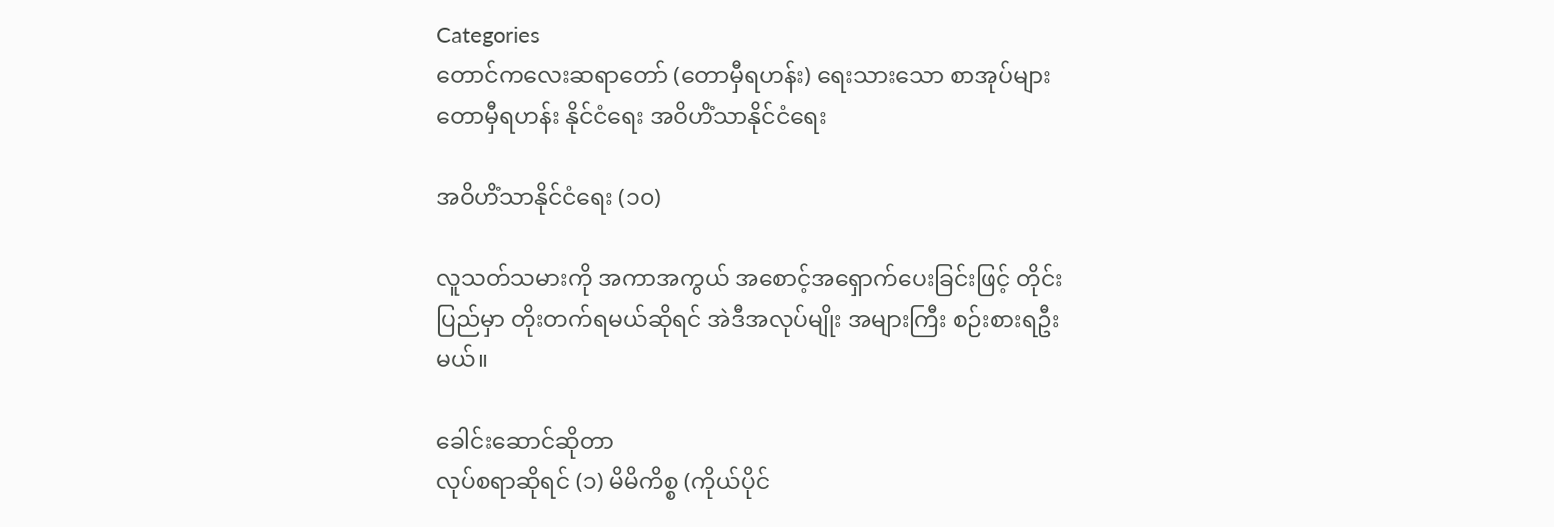Categories
တောင်ကလေးဆရာတော် (တောမှီရဟန်း) ရေးသားသော စာအုပ်များ တောမှီရဟန်း နိုင်ငံရေး အဝိဟိံသာနိုင်ငံရေး

အဝိဟိံသာနိုင်ငံရေး (၁၀)

လူသတ်သမားကို အကာအကွယ် အစောင့်အရှောက်ပေးခြင်းဖြင့် တိုင်းပြည်မှာ တိုးတက်ရမယ်ဆိုရင် အဲဒီအလုပ်မျိုး အများကြီး စဉ်းစားရဦးမယ်။

ခေါင်းဆောင်ဆိုတာ
လုပ်စရာဆိုရင် (၁) မိမိကိစ္စ (ကိုယ်ပိုင်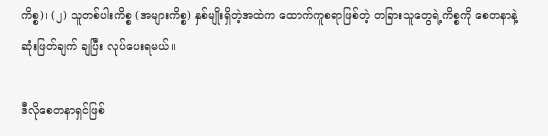ကိစ္စ)၊ (၂) သူတစ်ပါးကိစ္စ (အများကိစ္စ) နှစ်မျိုးရှိတဲ့အထဲက ထောက်ကူစရာဖြစ်တဲ့ တခြားသူတွေရဲ့ကိစ္စကို စေတနာနဲ့ ဆုံးဖြတ်ချက် ချပြီး လုပ်ပေးရမယ်။

ဒီလိုစေတနာရှင်ဖြစ်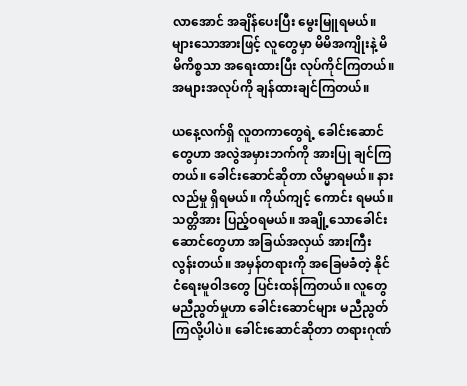လာအောင် အချိန်ပေးပြီး မွေးမြူရမယ်။ များသောအားဖြင့် လူတွေမှာ မိမိအကျိုးနဲ့ မိမိကိစ္စသာ အရေးထားပြီး လုပ်ကိုင်ကြတယ်။ အများအလုပ်ကို ချန်ထားချင်ကြတယ်။

ယနေ့လက်ရှိ လူတကာတွေရဲ့ ခေါင်းဆောင်တွေဟာ အလွဲအမှားဘက်ကို အားပြု ချင်ကြတယ်။ ခေါင်းဆောင်ဆိုတာ လိမ္မာရမယ်။ နားလည်မှု ရှိရမယ်။ ကိုယ်ကျင့် ကောင်း ရမယ်။ သတ္တိအား ပြည့်ဝရမယ်။ အချို့သောခေါင်းဆောင်တွေဟာ အခြယ်အလှယ် အားကြီး လွန်းတယ်။ အမှန်တရားကို အခြေမခံတဲ့ နိုင်ငံရေးမူဝါဒတွေ ပြင်းထန်ကြတယ်။ လူတွေ မညီညွတ်မှုဟာ ခေါင်းဆောင်များ မညီညွတ်ကြလို့ပါပဲ။ ခေါင်းဆောင်ဆိုတာ တရားဂုဏ်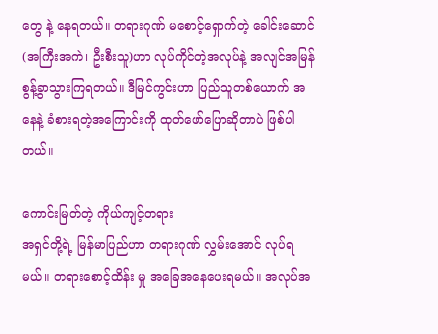တွေ နဲ့ နေရတယ်။ တရားဂုဏ် မစောင့်ရှောက်တဲ့ ခေါင်းဆောင် (အကြီးအကဲ၊ ဦးစီးသူ)ဟာ လုပ်ကိုင်တဲ့အလုပ်နဲ့ အလျင်အမြန် စွန့်ခွာသွားကြရတယ်။ ဒီမြင်ကွင်းဟာ ပြည်သူတစ်ယောက် အနေနဲ့ ခံစားရတဲ့အကြောင်းကို ထုတ်ဖော်ပြောဆိုတာပဲ ဖြစ်ပါတယ်။

ကောင်းမြတ်တဲ့ ကိုယ်ကျင့်တရား
အရှင်တို့ရဲ့ မြန်မာပြည်ဟာ တရားဂုဏ် လွှမ်းအောင် လုပ်ရမယ်။ တရားစောင့်ထိန်း မှု အခြေအနေပေးရမယ်။ အလုပ်အ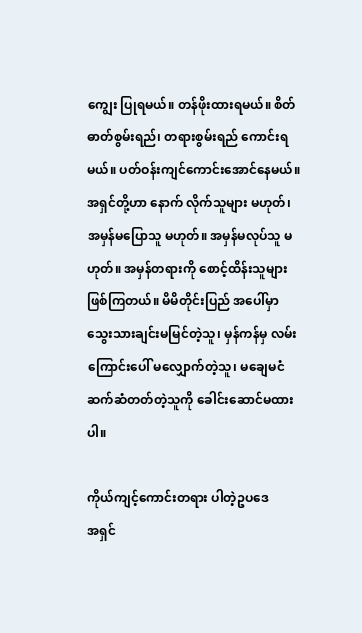ကျွေး ပြုရမယ်။ တန်ဖိုးထားရမယ်။ စိတ်ဓာတ်စွမ်းရည်၊ တရားစွမ်းရည် ကောင်းရမယ်။ ပတ်ဝန်းကျင်ကောင်းအောင်နေမယ်။ အရှင်တို့ဟာ နောက် လိုက်သူများ မဟုတ်၊ အမှန်မပြောသူ မဟုတ်။ အမှန်မလုပ်သူ မဟုတ်။ အမှန်တရားကို စောင့်ထိန်းသူများ ဖြစ်ကြတယ်။ မိမိတိုင်းပြည် အပေါ်မှာ သွေးသားချင်းမမြင်တဲ့သူ၊ မှန်ကန်မှ လမ်းကြောင်းပေါ် မလျှောက်တဲ့သူ၊ မချေမငံ ဆက်ဆံတတ်တဲ့သူကို ခေါင်းဆောင်မထားပါ။

ကိုယ်ကျင့်ကောင်းတရား ပါတဲ့ဥပဒေ
အရှင်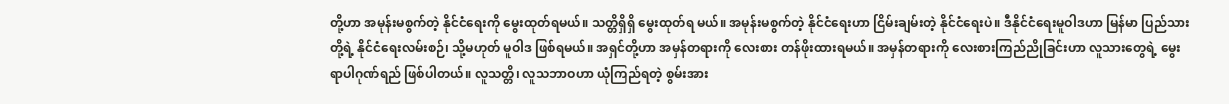တို့ဟာ အမုန်းမစွက်တဲ့ နိုင်ငံရေးကို မွေးထုတ်ရမယ်။ သတ္တိရှိရှိ မွေးထုတ်ရ မယ်။ အမုန်းမစွက်တဲ့ နိုင်ငံရေးဟာ ငြိမ်းချမ်းတဲ့ နိုင်ငံရေးပဲ။ ဒီနိုင်ငံရေးမူဝါဒဟာ မြန်မာ ပြည်သားတို့ရဲ့ နိုင်ငံရေးလမ်းစဉ်၊ သို့မဟုတ် မူဝါဒ ဖြစ်ရမယ်။ အရှင်တို့ဟာ အမှန်တရားကို လေးစား တန်ဖိုးထားရမယ်။ အမှန်တရားကို လေးစားကြည်ညိုခြင်းဟာ လူသားတွေရဲ့ မွေးရာပါဂုဏ်ရည် ဖြစ်ပါတယ်။ လူသတ္တိ၊ လူသဘာဝဟာ ယုံကြည်ရတဲ့ စွမ်းအား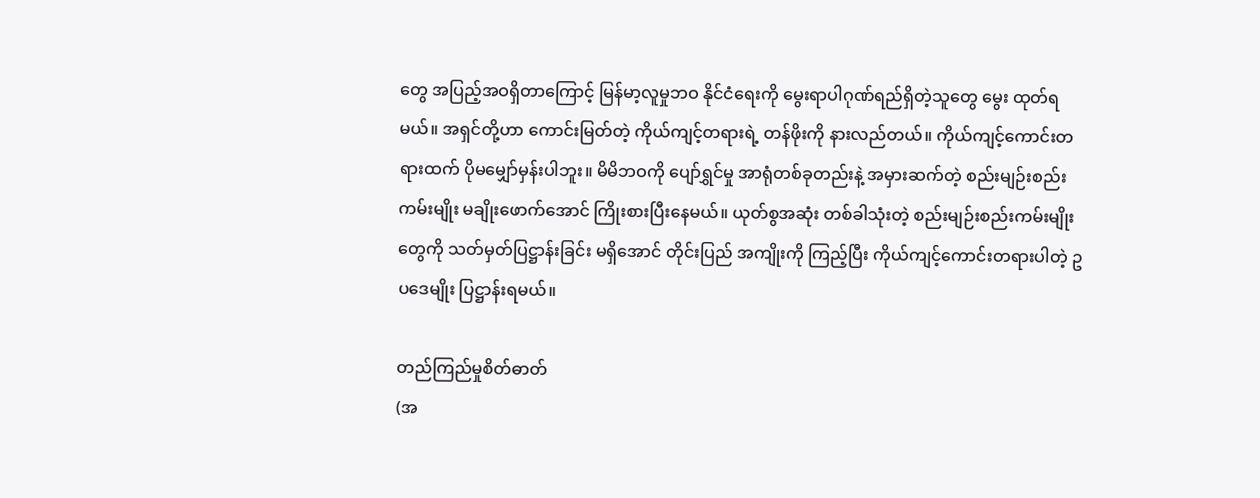တွေ အပြည့်အဝရှိတာကြောင့် မြန်မာ့လူမှုဘဝ နိုင်ငံရေးကို မွေးရာပါဂုဏ်ရည်ရှိတဲ့သူတွေ မွေး ထုတ်ရမယ်။ အရှင်တို့ဟာ ကောင်းမြတ်တဲ့ ကိုယ်ကျင့်တရားရဲ့ တန်ဖိုးကို နားလည်တယ်။ ကိုယ်ကျင့်ကောင်းတရားထက် ပိုမမျှော်မှန်းပါဘူး။ မိမိဘဝကို ပျော်ရွှင်မှု အာရုံတစ်ခုတည်းနဲ့ အမှားဆက်တဲ့ စည်းမျဉ်းစည်းကမ်းမျိုး မချိုးဖောက်အောင် ကြိုးစားပြီးနေမယ်။ ယုတ်စွအဆုံး တစ်ခါသုံးတဲ့ စည်းမျဉ်းစည်းကမ်းမျိုးတွေကို သတ်မှတ်ပြဋ္ဌာန်းခြင်း မရှိအောင် တိုင်းပြည် အကျိုးကို ကြည့်ပြီး ကိုယ်ကျင့်ကောင်းတရားပါတဲ့ ဥပဒေမျိုး ပြဋ္ဌာန်းရမယ်။

တည်ကြည်မှုစိတ်ဓာတ်
(အ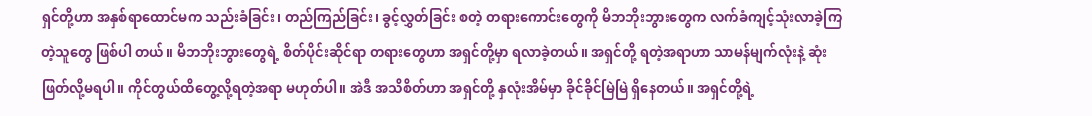ရှင်တို့ဟာ အနှစ်ရာထောင်မက သည်းခံခြင်း၊ တည်ကြည်ခြင်း၊ ခွင့်လွှတ်ခြင်း စတဲ့ တရားကောင်းတွေကို မိဘဘိုးဘွားတွေက လက်ခံကျင့်သုံးလာခဲ့ကြတဲ့သူတွေ ဖြစ်ပါ တယ်။ မိဘဘိုးဘွားတွေရဲ့ စိတ်ပိုင်းဆိုင်ရာ တရားတွေဟာ အရှင်တို့မှာ ရလာခဲ့တယ်။ အရှင်တို့ ရတဲ့အရာဟာ သာမန်မျက်လုံးနဲ့ ဆုံးဖြတ်လို့မရပါ။ ကိုင်တွယ်ထိတွေ့လို့ရတဲ့အရာ မဟုတ်ပါ။ အဲဒီ အသိစိတ်ဟာ အရှင်တို့ နှလုံးအိမ်မှာ ခိုင်ခိုင်မြဲမြဲ ရှိနေတယ်။ အရှင်တို့ရဲ့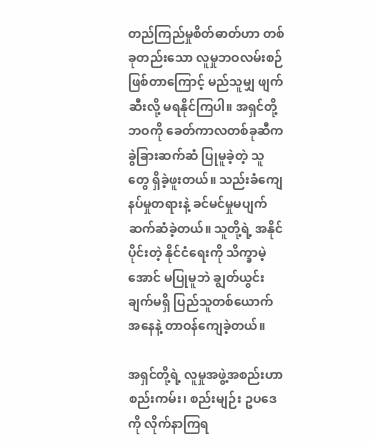တည်ကြည်မှုစိတ်ဓာတ်ဟာ တစ်ခုတည်းသော လူမှုဘဝလမ်းစဉ်ဖြစ်တာကြောင့် မည်သူမျှ ဖျက်ဆီးလို့ မရနိုင်ကြပါ။ အရှင်တို့ဘဝကို ခေတ်ကာလတစ်ခုဆီက ခွဲခြားဆက်ဆံ ပြုမူခဲ့တဲ့ သူတွေ ရှိခဲ့ဖူးတယ်။ သည်းခံကျေနပ်မှုတရားနဲ့ ခင်မင်မှုမပျက် ဆက်ဆံခဲ့တယ်။ သူတို့ရဲ့ အနိုင်ပိုင်းတဲ့ နိုင်ငံရေးကို သိက္ခာမဲ့အောင် မပြုမူဘဲ ချွတ်ယွင်းချက်မရှိ ပြည်သူတစ်ယောက် အနေနဲ့ တာဝန်ကျေခဲ့တယ်။

အရှင်တို့ရဲ့ လူမှုအဖွဲ့အစည်းဟာ စည်းကမ်း၊ စည်းမျဉ်း ဥပဒေကို လိုက်နာကြရ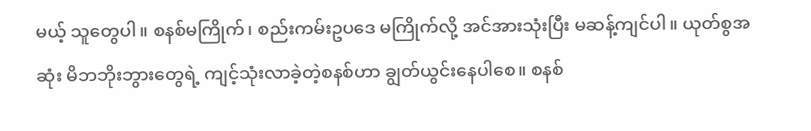မယ့် သူတွေပါ။ စနစ်မကြိုက်၊ စည်းကမ်းဥပဒေ မကြိုက်လို့ အင်အားသုံးပြီး မဆန့်ကျင်ပါ။ ယုတ်စွအဆုံး မိဘဘိုးဘွားတွေရဲ့ ကျင့်သုံးလာခဲ့တဲ့စနစ်ဟာ ချွတ်ယွင်းနေပါစေ။ စနစ်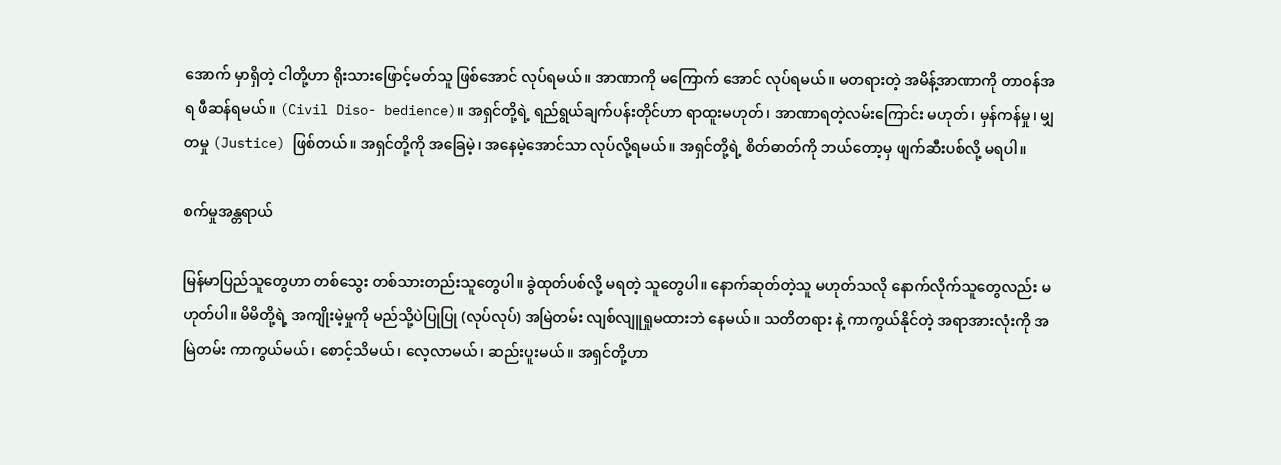အောက် မှာရှိတဲ့ ငါတို့ဟာ ရိုးသားဖြောင့်မတ်သူ ဖြစ်အောင် လုပ်ရမယ်။ အာဏာကို မကြောက် အောင် လုပ်ရမယ်။ မတရားတဲ့ အမိန့်အာဏာကို တာဝန်အရ ဖီဆန်ရမယ်။ (Civil Diso- bedience)။ အရှင်တို့ရဲ့ ရည်ရွယ်ချက်ပန်းတိုင်ဟာ ရာထူးမဟုတ်၊ အာဏာရတဲ့လမ်းကြောင်း မဟုတ်၊ မှန်ကန်မှု၊ မျှတမှု (Justice) ဖြစ်တယ်။ အရှင်တို့ကို အခြေမဲ့၊ အနေမဲ့အောင်သာ လုပ်လို့ရမယ်။ အရှင်တို့ရဲ့ စိတ်ဓာတ်ကို ဘယ်တော့မှ ဖျက်ဆီးပစ်လို့ မရပါ။

စက်မှုအန္တရာယ်

မြန်မာပြည်သူတွေဟာ တစ်သွေး တစ်သားတည်းသူတွေပါ။ ခွဲထုတ်ပစ်လို့ မရတဲ့ သူတွေပါ။ နောက်ဆုတ်တဲ့သူ မဟုတ်သလို နောက်လိုက်သူတွေလည်း မဟုတ်ပါ။ မိမိတို့ရဲ့ အကျိုးမဲ့မှုကို မည်သို့ပဲပြုပြု (လုပ်လုပ်) အမြဲတမ်း လျစ်လျူရှုမထားဘဲ နေမယ်။ သတိတရား နဲ့ ကာကွယ်နိုင်တဲ့ အရာအားလုံးကို အမြဲတမ်း ကာကွယ်မယ်၊ စောင့်သိမယ်၊ လေ့လာမယ်၊ ဆည်းပူးမယ်။ အရှင်တို့ဟာ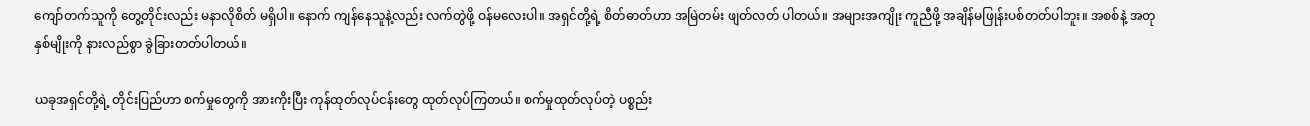ကျော်တက်သူကို တွေ့တိုင်းလည်း မနာလိုစိတ် မရှိပါ။ နောက် ကျန်နေသူနဲ့လည်း လက်တွဲဖို့ ဝန်မလေးပါ။ အရှင်တို့ရဲ့ စိတ်ဓာတ်ဟာ အမြဲတမ်း ဖျတ်လတ် ပါတယ်။ အများအကျိုး ကူညီဖို့ အချိန်မဖြုန်းပစ်တတ်ပါဘူး။ အစစ်နဲ့ အတု နှစ်မျိုးကို နားလည်စွာ ခွဲခြားတတ်ပါတယ်။

ယခုအရှင်တို့ရဲ့ တိုင်းပြည်ဟာ စက်မှုတွေကို အားကိုးပြီး ကုန်ထုတ်လုပ်ငန်းတွေ ထုတ်လုပ်ကြတယ်။ စက်မှုထုတ်လုပ်တဲ့ ပစ္စည်း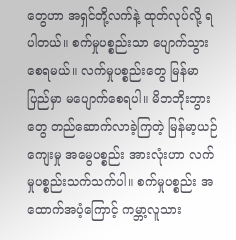တွေဟာ အရှင်တို့လက်နဲ့ ထုတ်လုပ်လို့ ရပါတယ်။ စက်မှုပစ္စည်းသာ ပျောက်သွားစေရမယ်။ လက်မှုပစ္စည်းတွေ မြန်မာပြည်မှာ မပျောက်စေရပါ။ မိဘဘိုးဘွားတွေ တည်ဆောက်လာခဲ့ကြတဲ့ မြန်မာ့ယဉ်ကျေးမှု အမွေပစ္စည်း အားလုံးဟာ လက်မှုပစ္စည်းသက်သက်ပါ။ စက်မှုပစ္စည်း အထောက်အပံ့ကြောင့် ကမ္ဘာ့လူသား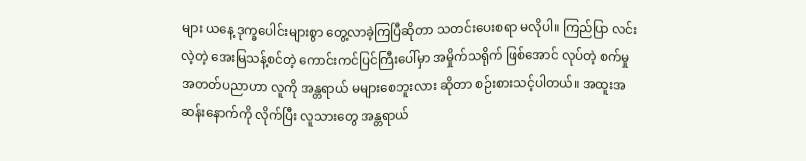များ ယနေ့ ဒုက္ခပေါင်းများစွာ တွေ့လာခဲ့ကြပြီဆိုတာ သတင်းပေးစရာ မလိုပါ။ ကြည်ပြာ လင်းလဲ့တဲ့ အေးမြသန့်စင်တဲ့ ကောင်းကင်ပြင်ကြီးပေါ်မှာ အမှိုက်သရိုက် ဖြစ်အောင် လုပ်တဲ့ စက်မှုအတတ်ပညာဟာ လူကို အန္တရာယ် မများစေဘူးလား ဆိုတာ စဉ်းစားသင့်ပါတယ်။ အထူးအဆန်းနောက်ကို လိုက်ပြီး လူသားတွေ အန္တရာယ်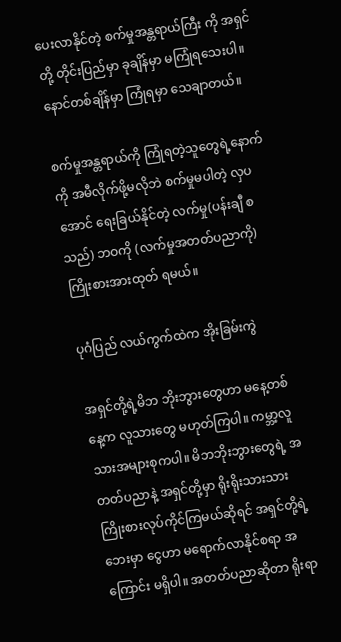ပေးလာနိုင်တဲ့ စက်မှုအန္တရာယ်ကြီး ကို အရှင်တို့ တိုင်းပြည်မှာ ခုချိန်မှာ မကြုံရသေးပါ။ နောင်တစ်ချိန်မှာ ကြုံရမှာ သေချာတယ်။

စက်မှုအန္တရာယ်ကို ကြုံရတဲ့သူတွေရဲ့နောက်ကို အမီလိုက်ဖို့မလိုဘဲ စက်မှုမပါတဲ့ လှပအောင် ရေးခြယ်နိုင်တဲ့ လက်မှု(ပန်းချီ စသည်) ဘဝကို (လက်မှုအတတ်ပညာကို) ကြိုးစားအားထုတ် ရမယ်။

ပုဂံပြည် လယ်ကွက်ထဲက အိုးခြမ်းကွဲ

အရှင်တို့ရဲ့မိဘ ဘိုးဘွားတွေဟာ မနေ့တစ်နေ့က လူသားတွေ မဟုတ်ကြပါ။ ကမ္ဘာ့လူသားအများစုကပါ။ မိဘဘိုးဘွားတွေရဲ့ အတတ်ပညာနဲ့ အရှင်တို့မှာ ရိုးရိုးသားသား ကြိုးစားလုပ်ကိုင်ကြမယ်ဆိုရင် အရှင်တို့ရဲ့ဘေးမှာ ငွေဟာ မရောက်လာနိုင်စရာ အကြောင်း မရှိပါ။ အတတ်ပညာဆိုတာ ရိုးရာ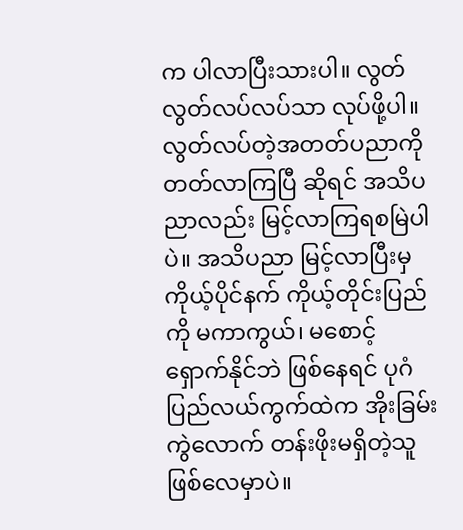က ပါလာပြီးသားပါ။ လွတ်လွတ်လပ်လပ်သာ လုပ်ဖို့ပါ။ လွတ်လပ်တဲ့အတတ်ပညာကို တတ်လာကြပြီ ဆိုရင် အသိပညာလည်း မြင့်လာကြရစမြဲပါပဲ။ အသိပညာ မြင့်လာပြီးမှ ကိုယ့်ပိုင်နက် ကိုယ့်တိုင်းပြည်ကို မကာကွယ်၊ မစောင့်ရှောက်နိုင်ဘဲ ဖြစ်နေရင် ပုဂံပြည်လယ်ကွက်ထဲက အိုးခြမ်းကွဲလောက် တန်းဖိုးမရှိတဲ့သူ ဖြစ်လေမှာပဲ။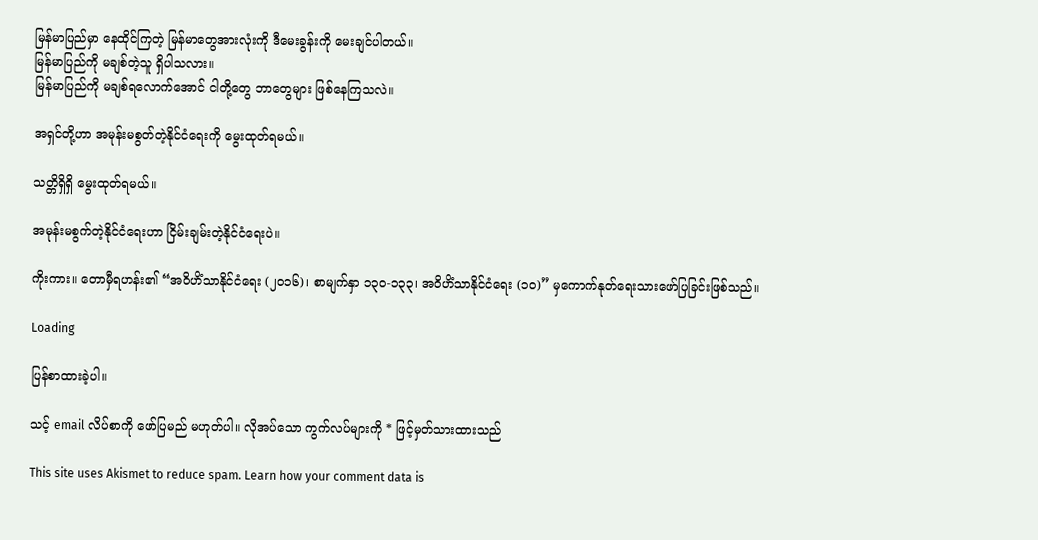မြန်မာပြည်မှာ နေထိုင်ကြတဲ့ မြန်မာတွေအားလုံးကို ဒီမေးခွန်းကို မေးချင်ပါတယ်။
မြန်မာပြည်ကို မချစ်တဲ့သူ ရှိပါသလား။
မြန်မာပြည်ကို မချစ်ရလောက်အောင် ငါတို့တွေ ဘာတွေများ ဖြစ်နေကြသလဲ။

အရှင်တို့ဟာ အမုန်းမစွတ်တဲ့နိုင်ငံရေးကို မွေးထုတ်ရမယ်။

သတ္တိရှိရှိ မွေးထုတ်ရမယ်။

အမုန်းမစွက်တဲ့နိုင်ငံရေးဟာ ငြိမ်းချမ်းတဲ့နိုင်ငံရေးပဲ။

ကိုးကား။ တောမှီရဟန်း၏ “အဝိဟိံသာနိုင်ငံရေး (၂၀၁၆)၊ စာမျက်နှာ ၁၃၀-၁၃၃၊ အဝိဟိံသာနိုင်ငံရေး (၁၀)” မှကောက်နုတ်ရေးသားဖော်ပြခြင်းဖြစ်သည်။

Loading

ပြန်စာထားခဲ့ပါ။

သင့် email လိပ်စာကို ဖော်ပြမည် မဟုတ်ပါ။ လိုအပ်သော ကွက်လပ်များကို * ဖြင့်မှတ်သားထားသည်

This site uses Akismet to reduce spam. Learn how your comment data is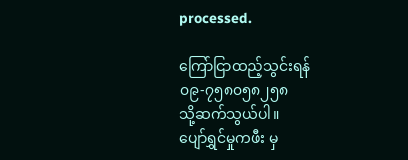processed.

ကြော်ငြာထည့်သွင်းရန်
၀၉-၇၅၈၀၅၈၂၅၈
သို့ဆက်သွယ်ပါ။
ပျော်ရွှင်မှုကဖီး မှ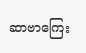ဆာဗာကြေး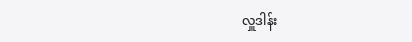လှူဒါန်း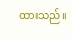ထားသည်။